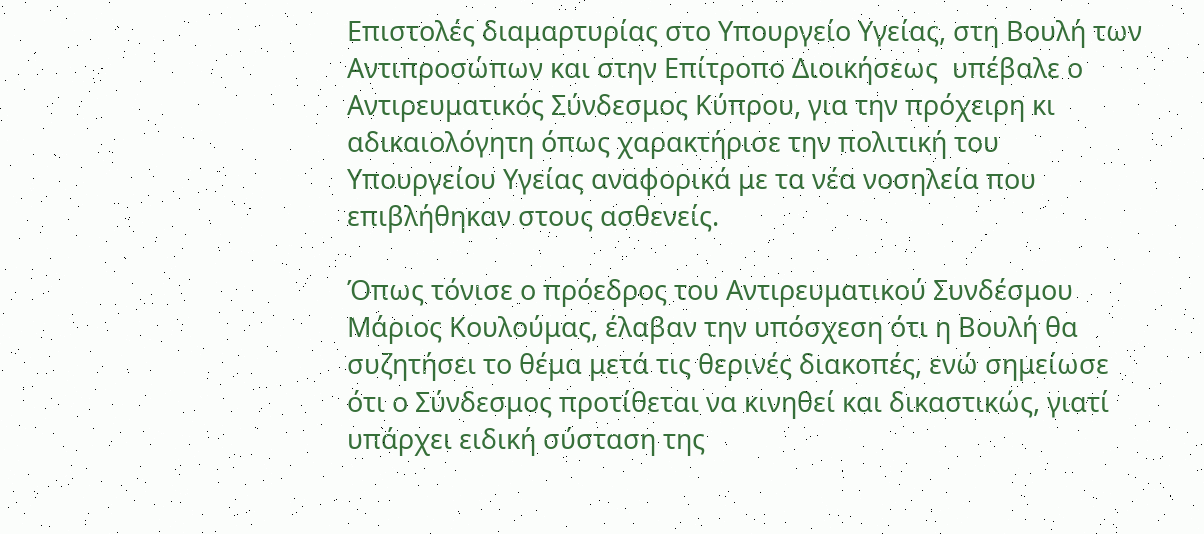Επιστολές διαμαρτυρίας στο Υπουργείο Υγείας, στη Βουλή των Αντιπροσώπων και στην Επίτροπο Διοικήσεως  υπέβαλε ο Αντιρευματικός Σύνδεσμος Κύπρου, για την πρόχειρη κι αδικαιολόγητη όπως χαρακτήρισε την πολιτική του Υπουργείου Υγείας αναφορικά με τα νέα νοσηλεία που επιβλήθηκαν στους ασθενείς.

Όπως τόνισε ο πρόεδρος του Αντιρευματικού Συνδέσμου Μάριος Κουλούμας, έλαβαν την υπόσχεση ότι η Βουλή θα συζητήσει το θέμα μετά τις θερινές διακοπές, ενώ σημείωσε ότι ο Σύνδεσμος προτίθεται να κινηθεί και δικαστικώς, γιατί υπάρχει ειδική σύσταση της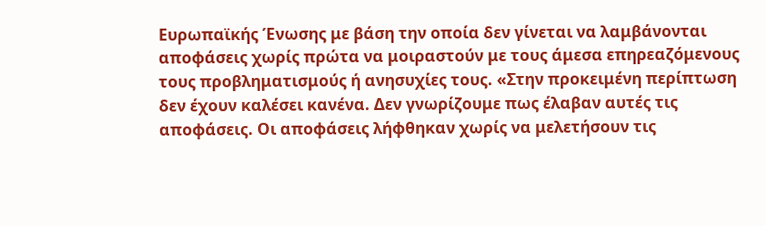Ευρωπαϊκής Ένωσης με βάση την οποία δεν γίνεται να λαμβάνονται αποφάσεις χωρίς πρώτα να μοιραστούν με τους άμεσα επηρεαζόμενους τους προβληματισμούς ή ανησυχίες τους. «Στην προκειμένη περίπτωση δεν έχουν καλέσει κανένα. Δεν γνωρίζουμε πως έλαβαν αυτές τις αποφάσεις. Οι αποφάσεις λήφθηκαν χωρίς να μελετήσουν τις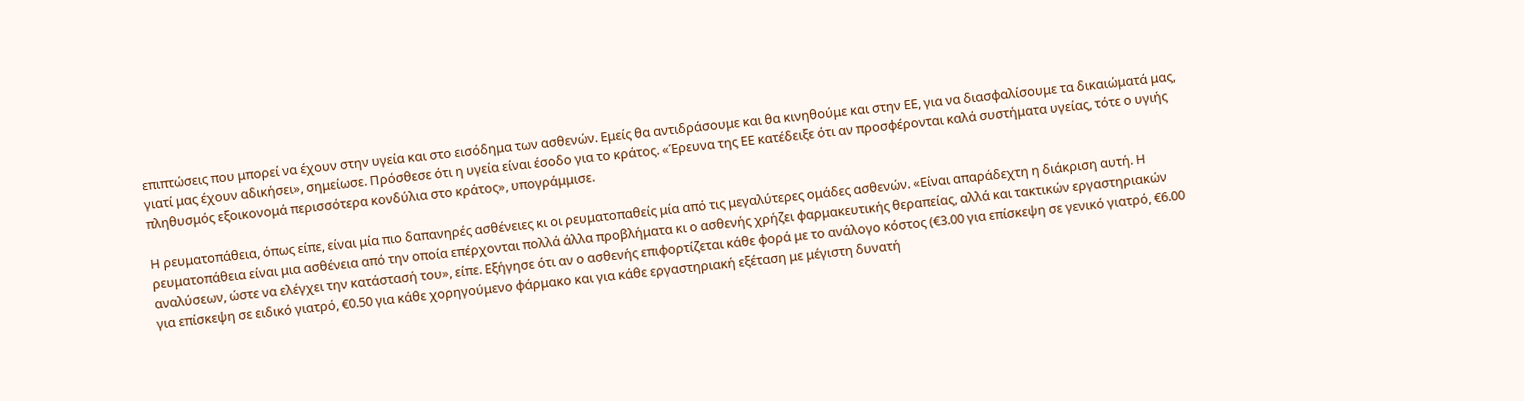επιπτώσεις που μπορεί να έχουν στην υγεία και στο εισόδημα των ασθενών. Εμείς θα αντιδράσουμε και θα κινηθούμε και στην ΕΕ, για να διασφαλίσουμε τα δικαιώματά μας, γιατί μας έχουν αδικήσει», σημείωσε. Πρόσθεσε ότι η υγεία είναι έσοδο για το κράτος. «Έρευνα της ΕΕ κατέδειξε ότι αν προσφέρονται καλά συστήματα υγείας, τότε ο υγιής πληθυσμός εξοικονομά περισσότερα κονδύλια στο κράτος», υπογράμμισε.

Η ρευματοπάθεια, όπως είπε, είναι μία πιο δαπανηρές ασθένειες κι οι ρευματοπαθείς μία από τις μεγαλύτερες ομάδες ασθενών. «Είναι απαράδεχτη η διάκριση αυτή. Η ρευματοπάθεια είναι μια ασθένεια από την οποία επέρχονται πολλά άλλα προβλήματα κι ο ασθενής χρήζει φαρμακευτικής θεραπείας, αλλά και τακτικών εργαστηριακών αναλύσεων, ώστε να ελέγχει την κατάστασή του», είπε. Εξήγησε ότι αν ο ασθενής επιφορτίζεται κάθε φορά με το ανάλογο κόστος (€3.00 για επίσκεψη σε γενικό γιατρό, €6.00 για επίσκεψη σε ειδικό γιατρό, €0.50 για κάθε χορηγούμενο φάρμακο και για κάθε εργαστηριακή εξέταση με μέγιστη δυνατή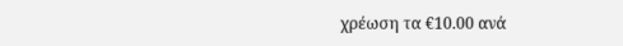χρέωση τα €10.00 ανά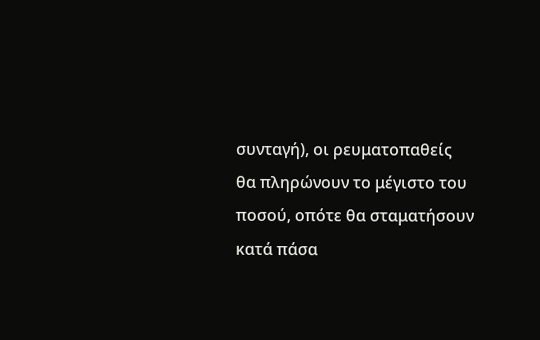συνταγή), οι ρευματοπαθείς θα πληρώνουν το μέγιστο του ποσού, οπότε θα σταματήσουν κατά πάσα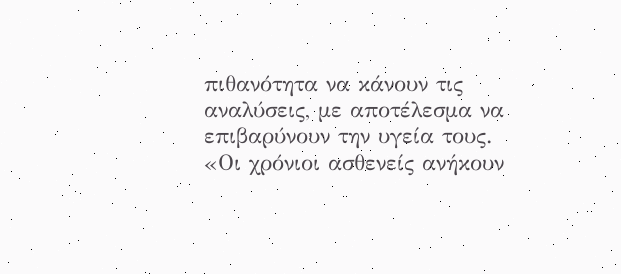πιθανότητα να κάνουν τις αναλύσεις, με αποτέλεσμα να επιβαρύνουν την υγεία τους. «Οι χρόνιοι ασθενείς ανήκουν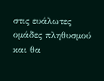στις ευάλωτες ομάδες πληθυσμού και θα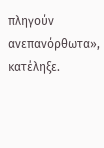πληγούν ανεπανόρθωτα», κατέληξε.